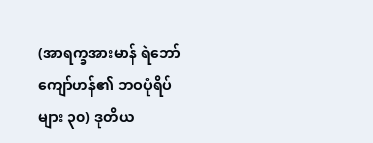(အာရက္ခအားမာန် ရဲဘော်ကျော်ဟန်၏ ဘဝပုံရိပ်များ ၃၀) ဒုတိယ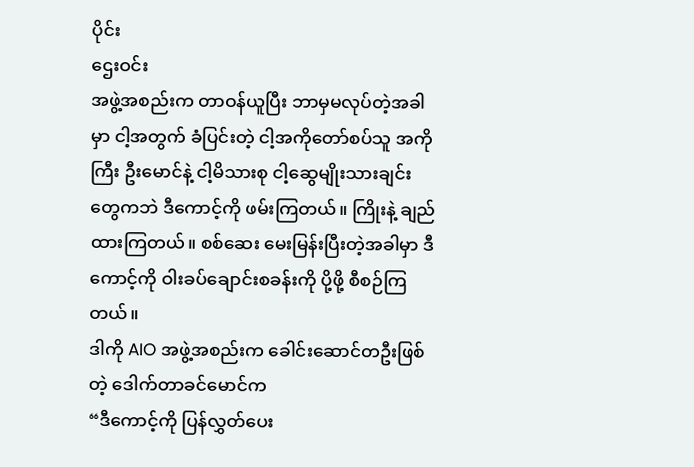ပိုင်း
ဌေးဝင်း
အဖွဲ့အစည်းက တာဝန်ယူပြီး ဘာမှမလုပ်တဲ့အခါမှာ ငါ့အတွက် ခံပြင်းတဲ့ ငါ့အကိုတော်စပ်သူ အကိုကြီး ဦးမောင်နဲ့ ငါ့မိသားစု ငါ့ဆွေမျိုးသားချင်းတွေကဘဲ ဒီကောင့်ကို ဖမ်းကြတယ်။ ကြိုးနဲ့ ချည်ထားကြတယ်။ စစ်ဆေး မေးမြန်းပြီးတဲ့အခါမှာ ဒီကောင့်ကို ဝါးခပ်ချောင်းစခန်းကို ပို့ဖို့ စီစဉ်ကြတယ်။
ဒါကို AIO အဖွဲ့အစည်းက ခေါင်းဆောင်တဦးဖြစ်တဲ့ ဒေါက်တာခင်မောင်က
“ဒီကောင့်ကို ပြန်လွှတ်ပေး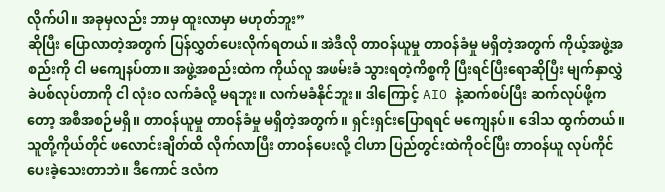လိုက်ပါ။ အခုမှလည်း ဘာမှ ထူးလာမှာ မဟုတ်ဘူး”
ဆိုပြီး ပြောလာတဲ့အတွက် ပြန်လွှတ်ပေးလိုက်ရတယ်။ အဲဒီလို တာဝန်ယူမှု တာဝန်ခံမှု မရှိတဲ့အတွက် ကိုယ့်အဖွဲ့အစည်းကို ငါ မကျေနပ်တာ။ အဖွဲ့အစည်းထဲက ကိုယ်လူ အဖမ်းခံ သွားရတဲ့ကိစ္စကို ပြီးရင်ပြီးရောဆိုပြီး မျက်နှာလွှဲ ခဲပစ်လုပ်တာကို ငါ လုံးဝ လက်ခံလို့ မရဘူး။ လက်မခံနိုင်ဘူး။ ဒါကြောင့် AIO နဲ့ဆက်စပ်ပြီး ဆက်လုပ်ဖို့ကတော့ အစီအစဉ်မရှိ။ တာဝန်ယူမှု တာဝန်ခံမှု မရှိတဲ့အတွက်။ ရှင်းရှင်းပြောရရင် မကျေနပ်။ ဒေါသ ထွက်တယ်။
သူတို့ကိုယ်တိုင် ဖလောင်းချိတ်ထိ လိုက်လာပြီး တာဝန်ပေးလို့ ငါဟာ ပြည်တွင်းထဲကိုဝင်ပြီး တာဝန်ယူ လုပ်ကိုင်ပေးခဲ့သေးတာဘဲ။ ဒီကောင် ဒလံက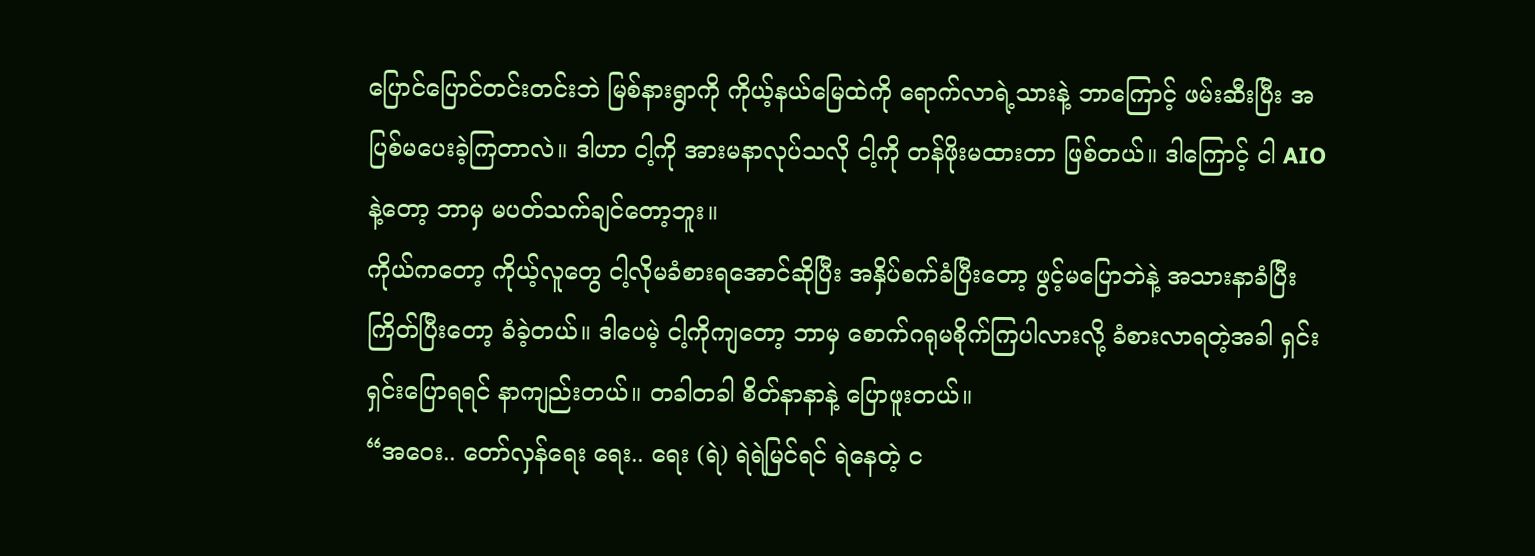ပြောင်ပြောင်တင်းတင်းဘဲ မြစ်နားရွာကို ကိုယ့်နယ်မြေထဲကို ရောက်လာရဲ့သားနဲ့ ဘာကြောင့် ဖမ်းဆီးပြီး အပြစ်မပေးခဲ့ကြတာလဲ။ ဒါဟာ ငါ့ကို အားမနာလုပ်သလို ငါ့ကို တန်ဖိုးမထားတာ ဖြစ်တယ်။ ဒါကြောင့် ငါ AIO နဲ့တော့ ဘာမှ မပတ်သက်ချင်တော့ဘူး။
ကိုယ်ကတော့ ကိုယ့်လူတွေ ငါ့လိုမခံစားရအောင်ဆိုပြီး အနှိပ်စက်ခံပြီးတော့ ဖွင့်မပြောဘဲနဲ့ အသားနာခံပြီး ကြိတ်ပြီးတော့ ခံခဲ့တယ်။ ဒါပေမဲ့ ငါ့ကိုကျတော့ ဘာမှ စောက်ဂရုမစိုက်ကြပါလားလို့ ခံစားလာရတဲ့အခါ ရှင်းရှင်းပြောရရင် နာကျည်းတယ်။ တခါတခါ စိတ်နာနာနဲ့ ပြောဖူးတယ်။
“အဝေး.. တော်လှန်ရေး ရေး.. ရေး (ရဲ) ရဲရဲမြင်ရင် ရဲနေတဲ့ င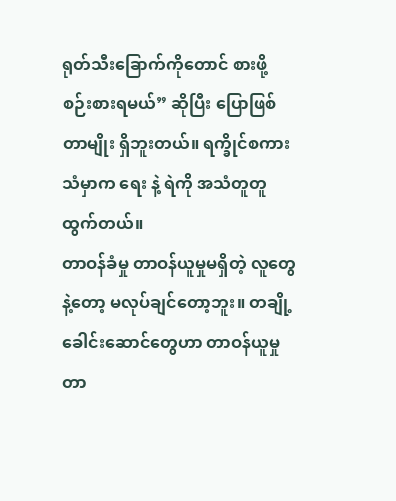ရုတ်သီးခြောက်ကိုတောင် စားဖို့ စဉ်းစားရမယ်” ဆိုပြီး ပြောဖြစ်တာမျိုး ရှိဘူးတယ်။ ရက္ခိုင်စကားသံမှာက ရေး နဲ့ ရဲကို အသံတူတူ ထွက်တယ်။
တာဝန်ခံမှု တာဝန်ယူမှုမရှိတဲ့ လူတွေနဲ့တော့ မလုပ်ချင်တော့ဘူး။ တချို့ ခေါင်းဆောင်တွေဟာ တာဝန်ယူမှု တာ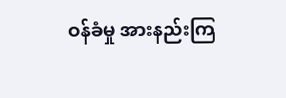ဝန်ခံမှု အားနည်းကြ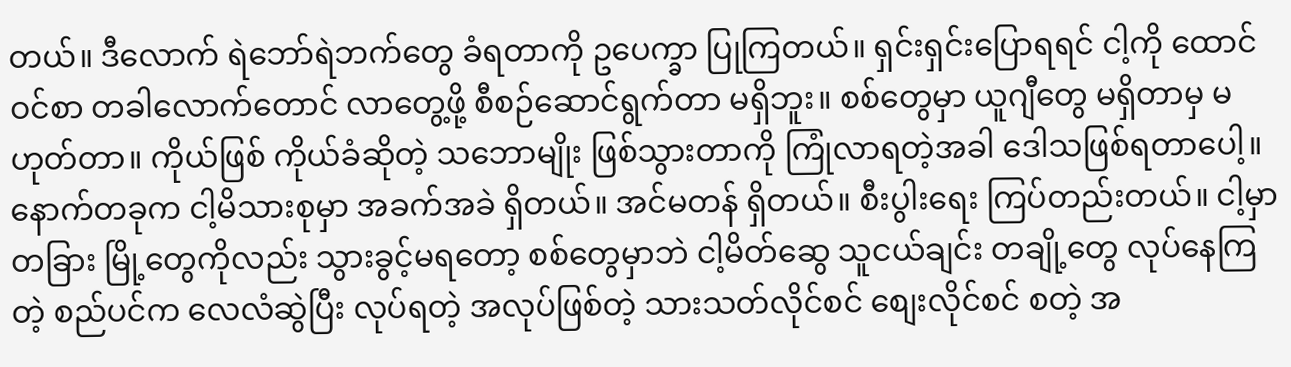တယ်။ ဒီလောက် ရဲဘော်ရဲဘက်တွေ ခံရတာကို ဥပေက္ခာ ပြုကြတယ်။ ရှင်းရှင်းပြောရရင် ငါ့ကို ထောင်ဝင်စာ တခါလောက်တောင် လာတွေ့ဖို့ စီစဉ်ဆောင်ရွက်တာ မရှိဘူး။ စစ်တွေမှာ ယူဂျီတွေ မရှိတာမှ မဟုတ်တာ။ ကိုယ်ဖြစ် ကိုယ်ခံဆိုတဲ့ သဘောမျိုး ဖြစ်သွားတာကို ကြုံလာရတဲ့အခါ ဒေါသဖြစ်ရတာပေါ့။
နောက်တခုက ငါ့မိသားစုမှာ အခက်အခဲ ရှိတယ်။ အင်မတန် ရှိတယ်။ စီးပွါးရေး ကြပ်တည်းတယ်။ ငါ့မှာ တခြား မြို့တွေကိုလည်း သွားခွင့်မရတော့ စစ်တွေမှာဘဲ ငါ့မိတ်ဆွေ သူငယ်ချင်း တချို့တွေ လုပ်နေကြတဲ့ စည်ပင်က လေလံဆွဲပြီး လုပ်ရတဲ့ အလုပ်ဖြစ်တဲ့ သားသတ်လိုင်စင် စျေးလိုင်စင် စတဲ့ အ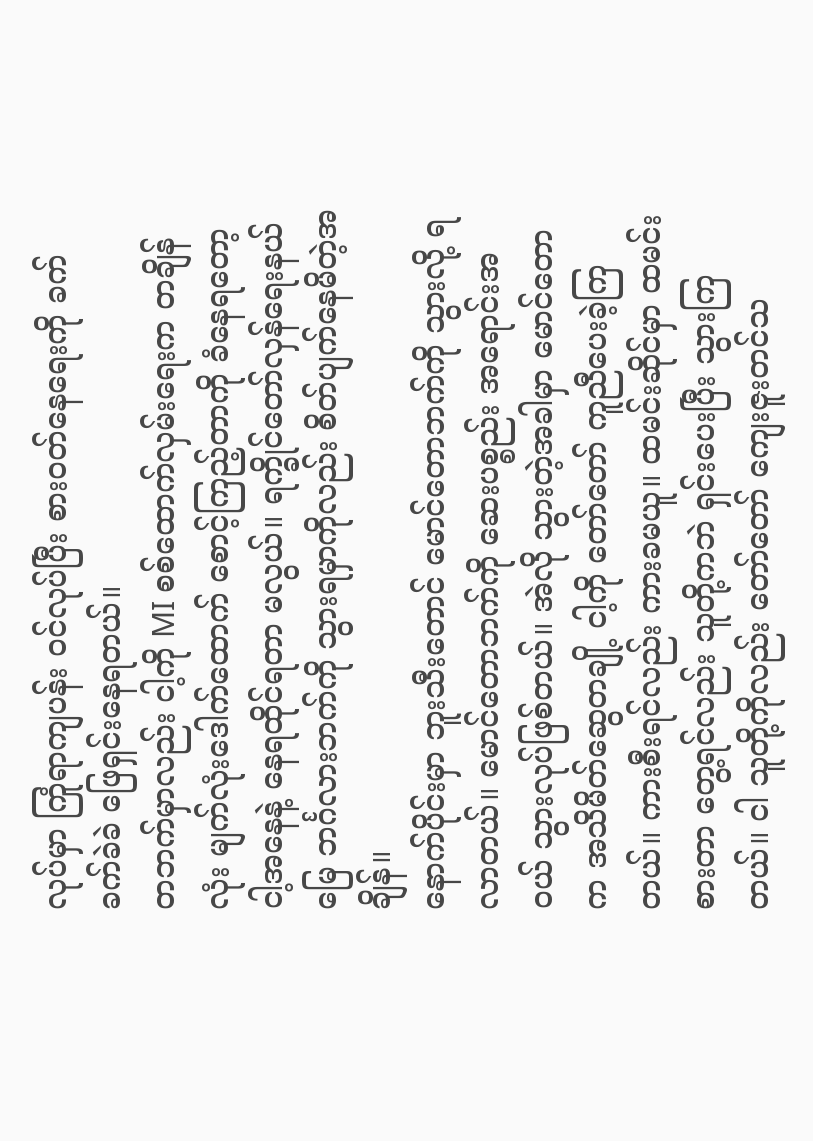လုပ်မှာ ကြုံရာကျပန်း ဝင်လုပ်ပြီး စားဝတ်နေရေးကို ခက်ခက်ခဲခဲ ဖြေရှင်းနေရတယ်။
တဘက်မှာလည်း ငါ့ကို MI စစ်ထောက်လှမ်းရေးက တချိန်လုံး မျက်လုံးဒေါက်ထောက် စောင့်ကြည့်တာကို ခံနေရတော့ ငါ့အနေနဲ့ နေရထိုင်ရတာ မလွယ်။ ရက္ခိုင်တော်လှန်ရေးနယ်မြေ ဘင်္ဂလားဘက်ကို သွားရမှာကိုလည်း စိတ်ပျက်နေမိတဲ့အချိန်။
နောက်ပိုင်းမှာ ဘူးသီးတောင် မောင်တောဘက်ကို သွားလို့ ရလာတယ်။ မောင်တောဘက်ကို ဆေးပစ္စည်း အရောင်းအဝယ် သွားလုပ်ဖြစ်တယ်။ အဲလို သွားတဲ့အခါမှာ မောင်တောက အသိမိတ်ဆွေတချို့ ငါ့ကို တော်တော် ကူညီပေးခဲ့ကြတယ်။ ကားစီးရင်လည်း ကားခမယူ။ ထမင်းဆိုင်မှာ ထမင်းစားတာ တွေ့ရင်လည်း သူတို့ကဘဲ ရှင်းပေးပြီး သွားကြတယ်။ ငါ သူတို့ကိုလည်း တော်တော် ကျေးဇူးတင်သ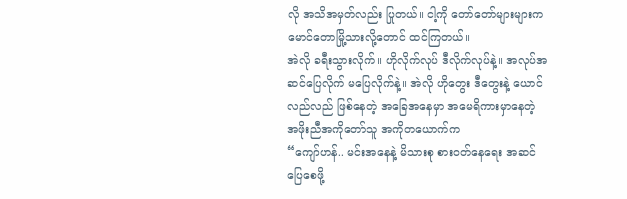လို အသိအမှတ်လည်း ပြုတယ်။ ငါ့ကို တော်တော်များများက မောင်တောမြို့သားလို့တောင် ထင်ကြတယ်။
အဲလို ခရီးသွားလိုက်။ ဟိုလိုက်လုပ် ဒီလိုက်လုပ်နဲ့။ အလုပ်အဆင်ပြေလိုက် မပြေလိုက်နဲ့။ အဲလို ဟိုတွေး ဒီတွေးနဲ့ ယောင်လည်လည် ဖြစ်နေတဲ့ အခြေအနေမှာ အမေရိကားမှာနေတဲ့ အဖိုးညီအကိုတော်သူ အကိုတယောက်က
“ကျော်ဟန်.. မင်းအနေနဲ့ မိသားစု စားဝတ်နေရေး အဆင်ပြေစေဖို့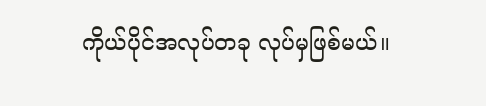ကိုယ်ပိုင်အလုပ်တခု လုပ်မှဖြစ်မယ်။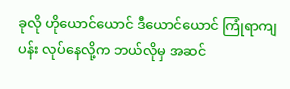ခုလို ဟိုယောင်ယောင် ဒီယောင်ယောင် ကြုံရာကျပန်း လုပ်နေလို့က ဘယ်လိုမှ အဆင်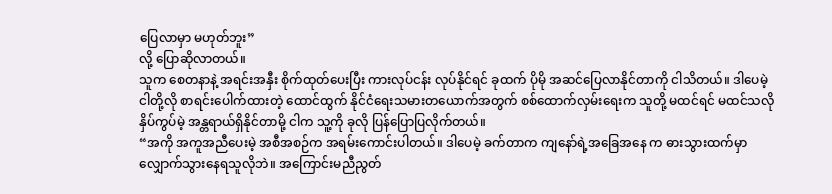ပြေလာမှာ မဟုတ်ဘူး”
လို့ ပြောဆိုလာတယ်။
သူက စေတနာနဲ့ အရင်းအနှီး စိုက်ထုတ်ပေးပြီး ကားလုပ်ငန်း လုပ်နိုင်ရင် ခုထက် ပိုမို အဆင်ပြေလာနိုင်တာကို ငါသိတယ်။ ဒါပေမဲ့ ငါတို့လို စာရင်းပေါက်ထားတဲ့ ထောင်ထွက် နိုင်ငံရေးသမားတယောက်အတွက် စစ်ထောက်လှမ်းရေးက သူတို့ မထင်ရင် မထင်သလို နှိပ်ကွပ်မဲ့ အန္တရာယ်ရှိနိုင်တာမို့ ငါက သူ့ကို ခုလို ပြန်ပြောပြလိုက်တယ်။
“အကို အကူအညီပေးမဲ့ အစီအစဉ်က အရမ်းကောင်းပါတယ်။ ဒါပေမဲ့ ခက်တာက ကျနော်ရဲ့အခြေအနေ က ဓားသွားထက်မှာ လျှောက်သွားနေရသူလိုဘဲ။ အကြောင်းမညီညွတ်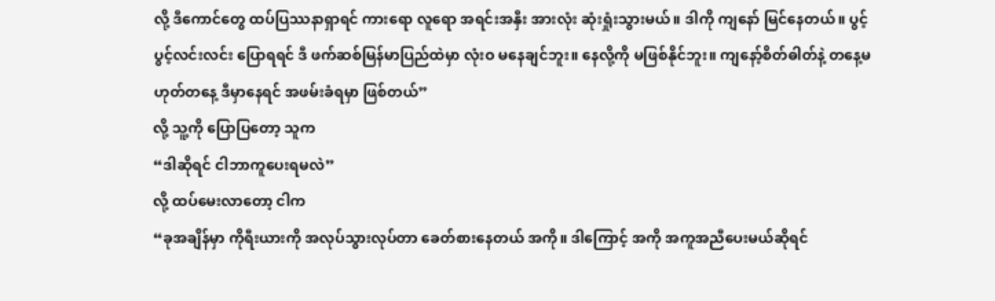လို့ ဒီကောင်တွေ ထပ်ပြဿနာရှာရင် ကားရော လူရော အရင်းအနှီး အားလုံး ဆုံးရှုံးသွားမယ်။ ဒါကို ကျနော် မြင်နေတယ်။ ပွင့်ပွင့်လင်းလင်း ပြောရရင် ဒီ ဖက်ဆစ်မြန်မာပြည်ထဲမှာ လုံးဝ မနေချင်ဘူး။ နေလို့ကို မဖြစ်နိုင်ဘူး။ ကျနော့်စိတ်ဓါတ်နဲ့ တနေ့မဟုတ်တနေ့ ဒီမှာနေရင် အဖမ်းခံရမှာ ဖြစ်တယ်”
လို့ သူ့ကို ပြောပြတော့ သူက
“ဒါဆိုရင် ငါဘာကူပေးရမလဲ”
လို့ ထပ်မေးလာတော့ ငါက
“ခုအချိန်မှာ ကိုရီးယားကို အလုပ်သွားလုပ်တာ ခေတ်စားနေတယ် အကို။ ဒါကြောင့် အကို အကူအညီပေးမယ်ဆိုရင်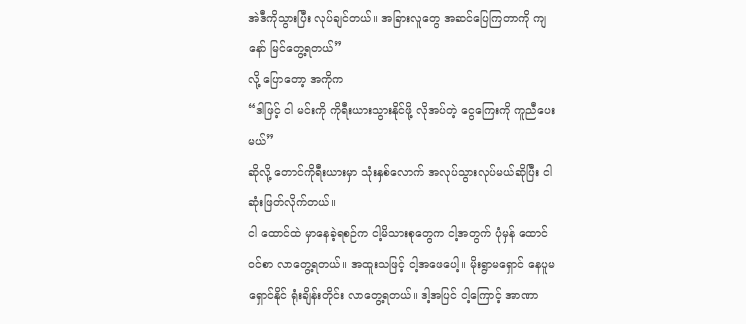အဲဒီကိုသွားပြီး လုပ်ချင်တယ်။ အခြားလူတွေ အဆင်ပြေကြတာကို ကျနော် မြင်တွေ့ရတယ်”
လို့ ပြောတော့ အကိုက
“ဒါဖြင့် ငါ မင်းကို ကိုရီးယားသွားနိုင်ဖို့ လိုအပ်တဲ့ ငွေကြေးကို ကူညီပေးမယ်”
ဆိုလို့ တောင်ကိုရီးယားမှာ သုံးနှစ်လောက် အလုပ်သွားလုပ်မယ်ဆိုပြီး ငါ ဆုံးဖြတ်လိုက်တယ်။
ငါ ထောင်ထဲ မှာနေခဲ့ရစဉ်က ငါ့မိသားစုတွေက ငါ့အတွက် ပုံမှန် ထောင်ဝင်စာ လာတွေ့ရတယ်။ အထူးသဖြင့် ငါ့အဖေပေါ့။ မိုးရွာမရှောင် နေပူမရှောင်နိုင် ရုံးချိန်းတိုင်း လာတွေ့ရတယ်။ ဒါ့အပြင် ငါ့ကြောင့် အာဏာ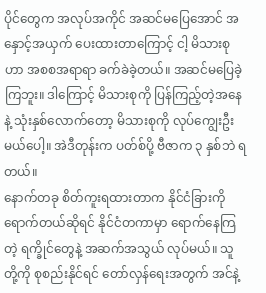ပိုင်တွေက အလုပ်အကိုင် အဆင်မပြေအောင် အနှောင့်အယှက် ပေးထားတာကြောင့် ငါ့ မိသားစုဟာ အစစအရာရာ ခက်ခဲခဲ့တယ်။ အဆင်မပြေခဲ့ကြဘူး။ ဒါကြောင့် မိသားစုကို ပြန်ကြည့်တဲ့အနေနဲ့ သုံးနှစ်လောက်တော့ မိသားစုကို လုပ်ကျွေးဦးမယ်ပေါ့။ အဲဒီတုန်းက ပတ်စ်ပို့ ဗီဇာက ၃ နှစ်ဘဲ ရတယ်။
နောက်တခု စိတ်ကူးရထားတာက နိုင်ငံခြားကို ရောက်တယ်ဆိုရင် နိုင်ငံတကာမှာ ရောက်နေကြတဲ့ ရက္ခိုင်တွေနဲ့ အဆက်အသွယ် လုပ်မယ်။ သူတို့ကို စုစည်းနိုင်ရင် တော်လှန်ရေးအတွက် အင်နဲ့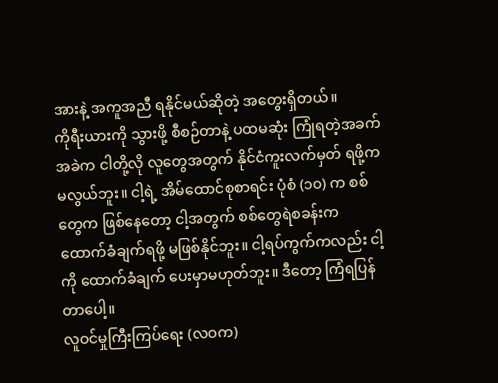အားနဲ့ အကူအညီ ရနိုင်မယ်ဆိုတဲ့ အတွေးရှိတယ်။
ကိုရီးယားကို သွားဖို့ စီစဉ်တာနဲ့ ပထမဆုံး ကြုံရတဲ့အခက်အခဲက ငါတို့လို လူတွေအတွက် နိုင်ငံကူးလက်မှတ် ရဖို့က မလွယ်ဘူး။ ငါ့ရဲ့ အိမ်ထောင်စုစာရင်း ပုံစံ (၁၀) က စစ်တွေက ဖြစ်နေတော့ ငါ့အတွက် စစ်တွေရဲစခန်းက ထောက်ခံချက်ရဖို့ မဖြစ်နိုင်ဘူး။ ငါ့ရပ်ကွက်ကလည်း ငါ့ကို ထောက်ခံချက် ပေးမှာမဟုတ်ဘူး။ ဒီတော့ ကြံရပြန်တာပေါ့။
လူဝင်မှုကြီးကြပ်ရေး (လဝက)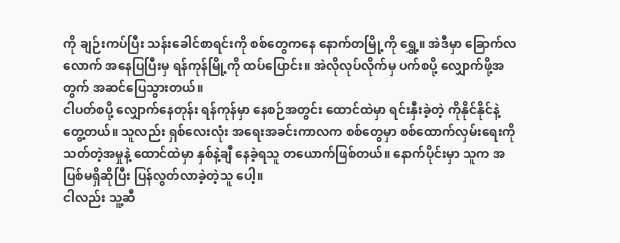ကို ချဉ်းကပ်ပြီး သန်းခေါင်စာရင်းကို စစ်တွေကနေ နောက်တမြို့ကို ရွှေ့။ အဲဒီမှာ ခြောက်လလောက် အနေပြပြီးမှ ရန်ကုန်မြို့ကို ထပ်ပြောင်း။ အဲလိုလုပ်လိုက်မှ ပက်စပို့ လျှောက်ဖို့အတွက် အဆင်ပြေသွားတယ်။
ငါပတ်စပို့ လျှောက်နေတုန်း ရန်ကုန်မှာ နေစဉ်အတွင်း ထောင်ထဲမှာ ရင်းနှီးခဲ့တဲ့ ကိုနိုင်နိုင်နဲ့ တွေ့တယ်။ သူလည်း ရှစ်လေးလုံး အရေးအခင်းကာလက စစ်တွေမှာ စစ်ထောက်လှမ်းရေးကို သတ်တဲ့အမှုနဲ့ ထောင်ထဲမှာ နှစ်နဲ့ချီ နေခဲ့ရသူ တယောက်ဖြစ်တယ်။ နောက်ပိုင်းမှာ သူက အပြစ်မရှိဆိုပြီး ပြန်လွတ်လာခဲ့တဲ့သူ ပေါ့။
ငါလည်း သူ့ဆီ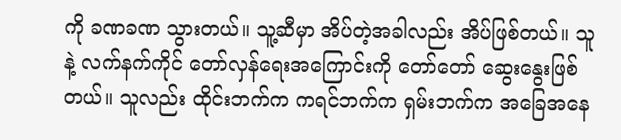ကို ခဏခဏ သွားတယ်။ သူ့ဆီမှာ အိပ်တဲ့အခါလည်း အိပ်ဖြစ်တယ်။ သူနဲ့ လက်နက်ကိုင် တော်လှန်ရေးအကြောင်းကို တော်တော် ဆွေးနွေးဖြစ်တယ်။ သူလည်း ထိုင်းဘက်က ကရင်ဘက်က ရှမ်းဘက်က အခြေအနေ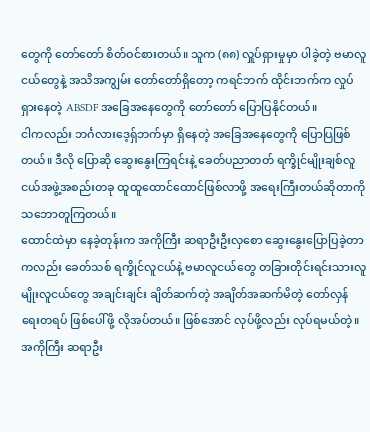တွေကို တော်တော် စိတ်ဝင်စားတယ်။ သူက (၈၈) လှူပ်ရှားမှုမှာ ပါခဲ့တဲ့ ဗမာလူငယ်တွေနဲ့ အသိအကျွမ်း တော်တော်ရှိတော့ ကရင်ဘက် ထိုင်းဘက်က လှုပ်ရှားနေတဲ့ ABSDF အခြေအနေတွေကို တော်တော် ပြောပြနိုင်တယ်။
ငါကလည်း ဘင်္ဂလားဒေ့ရှ်ဘက်မှာ ရှိနေတဲ့ အခြေအနေတွေကို ပြောပြဖြစ်တယ်။ ဒီလို ပြောဆို ဆွေးနွေးကြရင်းနဲ့ ခေတ်ပညာတတ် ရက္ခိုင်မျိုးချစ်လူငယ်အဖွဲ့အစည်းတခု ထူထူထောင်ထောင်ဖြစ်လာဖို့ အရေးကြီးတယ်ဆိုတာကို သဘောတူကြတယ်။
ထောင်ထဲမှာ နေခဲ့တုန်းက အကိုကြီး ဆရာဦးဦးလှစော ဆွေးနွေးပြောပြခဲ့တာကလည်း ခေတ်သစ် ရက္ခိုင်လူငယ်နဲ့ ဗမာလူငယ်တွေ တခြားတိုင်းရင်းသားလူမျိုးလူငယ်တွေ အချင်းချင်း ချိတ်ဆက်တဲ့ အချိတ်အဆက်မိတဲ့ တော်လှန်ရေးတရပ် ဖြစ်ပေါ်ဖို့ လိုအပ်တယ်။ ဖြစ်အောင် လုပ်ဖို့လည်း လုပ်ရမယ်တဲ့။
အကိုကြီး ဆရာဦး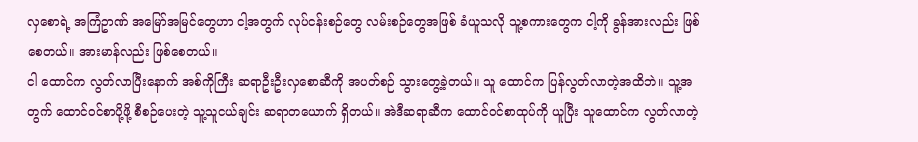လှစောရဲ့ အကြံဥာဏ် အမြော်အမြင်တွေဟာ ငါ့အတွက် လုပ်ငန်းစဉ်တွေ လမ်းစဉ်တွေအဖြစ် ခံယူသလို သူ့စကားတွေက ငါ့ကို ခွန်အားလည်း ဖြစ်စေတယ်။ အားမာန်လည်း ဖြစ်စေတယ်။
ငါ ထောင်က လွတ်လာပြီးနောက် အစ်ကိုကြီး ဆရာဦးဦးလှစောဆီကို အပတ်စဉ် သွားတွေ့ခဲ့တယ်။ သူ ထောင်က ပြန်လွတ်လာတဲ့အထိဘဲ။ သူ့အတွက် ထောင်ဝင်စာပို့ဖို့ စီစဉ်ပေးတဲ့ သူ့သူငယ်ချင်း ဆရာတယောက် ရှိတယ်။ အဲဒီဆရာဆီက ထောင်ဝင်စာထုပ်ကို ယူပြီး သူထောင်က လွတ်လာတဲ့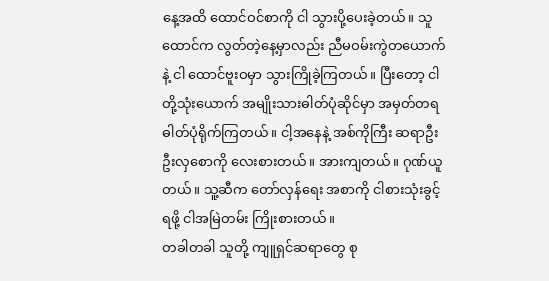နေ့အထိ ထောင်ဝင်စာကို ငါ သွားပို့ပေးခဲ့တယ်။ သူ ထောင်က လွတ်တဲ့နေ့မှာလည်း ညီမဝမ်းကွဲတယောက်နဲ့ ငါ ထောင်ဗူးဝမှာ သွားကြိုခဲ့ကြတယ်။ ပြီးတော့ ငါတို့သုံးယောက် အမျိုးသားဓါတ်ပုံဆိုင်မှာ အမှတ်တရ ဓါတ်ပုံရိုက်ကြတယ်။ ငါ့အနေနဲ့ အစ်ကိုကြီး ဆရာဦးဦးလှစောကို လေးစားတယ်။ အားကျတယ်။ ဂုဏ်ယူတယ်။ သူ့ဆီက တော်လှန်ရေး အစာကို ငါစားသုံးခွင့်ရဖို့ ငါအမြဲတမ်း ကြိုးစားတယ်။
တခါတခါ သူတို့ ကျူရှင်ဆရာတွေ စု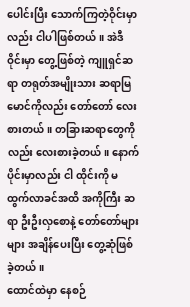ပေါင်းပြီး သောက်ကြတဲ့ဝိုင်းမှာလည်း ငါပါဖြစ်တယ်။ အဲဒီဝိုင်းမှာ တွေ့ဖြစ်တဲ့ ကျူရှင်ဆရာ တရုတ်အမျိုးသား ဆရာမြမောင်ကိုလည်း တော်တော် လေးစားတယ်။ တခြားဆရာတွေကိုလည်း လေးစားခဲ့တယ်။ နောက်ပိုင်းမှာလည်း ငါ ထိုင်းကို မထွက်လာခင်အထိ အကိုကြီး ဆရာ ဦးဦးလှစောနဲ့ တော်တော်များများ အချိန်ပေးပြီး တွေ့ဆုံဖြစ်ခဲ့တယ်။
ထောင်ထဲမှာ နေစဉ်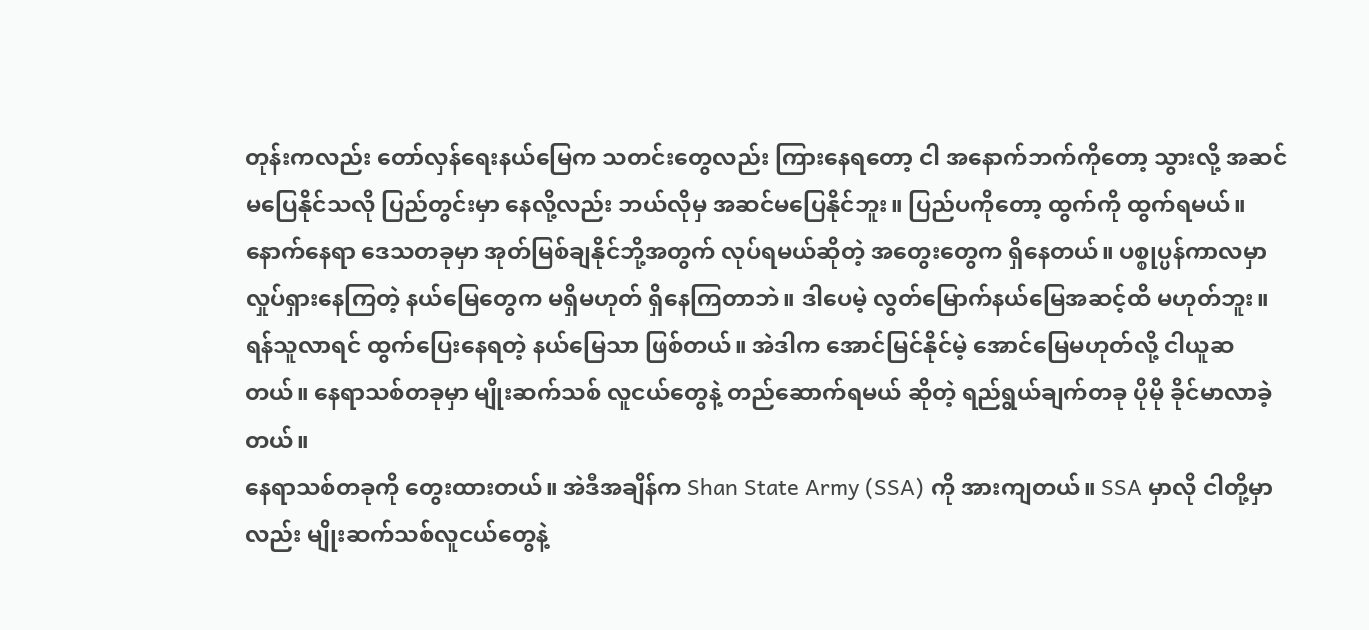တုန်းကလည်း တော်လှန်ရေးနယ်မြေက သတင်းတွေလည်း ကြားနေရတော့ ငါ အနောက်ဘက်ကိုတော့ သွားလို့ အဆင်မပြေနိုင်သလို ပြည်တွင်းမှာ နေလို့လည်း ဘယ်လိုမှ အဆင်မပြေနိုင်ဘူး။ ပြည်ပကိုတော့ ထွက်ကို ထွက်ရမယ်။ နောက်နေရာ ဒေသတခုမှာ အုတ်မြစ်ချနိုင်ဘို့အတွက် လုပ်ရမယ်ဆိုတဲ့ အတွေးတွေက ရှိနေတယ်။ ပစ္စုပ္ပန်ကာလမှာ လှုပ်ရှားနေကြတဲ့ နယ်မြေတွေက မရှိမဟုတ် ရှိနေကြတာဘဲ။ ဒါပေမဲ့ လွတ်မြောက်နယ်မြေအဆင့်ထိ မဟုတ်ဘူး။ ရန်သူလာရင် ထွက်ပြေးနေရတဲ့ နယ်မြေသာ ဖြစ်တယ်။ အဲဒါက အောင်မြင်နိုင်မဲ့ အောင်မြေမဟုတ်လို့ ငါယူဆတယ်။ နေရာသစ်တခုမှာ မျိုးဆက်သစ် လူငယ်တွေနဲ့ တည်ဆောက်ရမယ် ဆိုတဲ့ ရည်ရွယ်ချက်တခု ပိုမို ခိုင်မာလာခဲ့တယ်။
နေရာသစ်တခုကို တွေးထားတယ်။ အဲဒီအချိန်က Shan State Army (SSA) ကို အားကျတယ်။ SSA မှာလို ငါတို့မှာလည်း မျိုးဆက်သစ်လူငယ်တွေနဲ့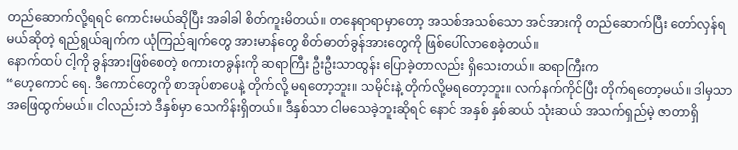တည်ဆောက်လို့ရရင် ကောင်းမယ်ဆိုပြီး အခါခါ စိတ်ကူးမိတယ်။ တနေရာရာမှာတော့ အသစ်အသစ်သော အင်အားကို တည်ဆောက်ပြီး တော်လှန်ရမယ်ဆိုတဲ့ ရည်ရွယ်ချက်က ယုံကြည်ချက်တွေ အားမာန်တွေ စိတ်ဓာတ်ခွန်အားတွေကို ဖြစ်ပေါ်လာစေခဲ့တယ်။
နောက်ထပ် ငါ့ကို ခွန်အားဖြစ်စေတဲ့ စကားတခွန်းကို ဆရာကြီး ဦးဦးသာထွန်း ပြောခဲ့တာလည်း ရှိသေးတယ်။ ဆရာကြီးက
“ဟေ့ကောင် ရေ. ဒီကောင်တွေကို စာအုပ်စာပေနဲ့ တိုက်လို့ မရတော့ဘူး။ သမိုင်းနဲ့ တိုက်လို့မရတော့ဘူး။ လက်နက်ကိုင်ပြီး တိုက်ရတော့မယ်။ ဒါမှသာ အဖြေထွက်မယ်။ ငါလည်းဘဲ ဒီနှစ်မှာ သေကိန်းရှိတယ်။ ဒီနှစ်သာ ငါမသေခဲ့ဘူးဆိုရင် နောင် အနှစ် နှစ်ဆယ် သုံးဆယ် အသက်ရှည်မဲ့ ဇာတာရှိ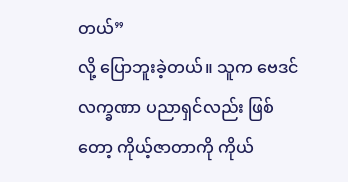တယ်”
လို့ ပြောဘူးခဲ့တယ်။ သူက ဗေဒင် လက္ခဏာ ပညာရှင်လည်း ဖြစ်တော့ ကိုယ့်ဇာတာကို ကိုယ်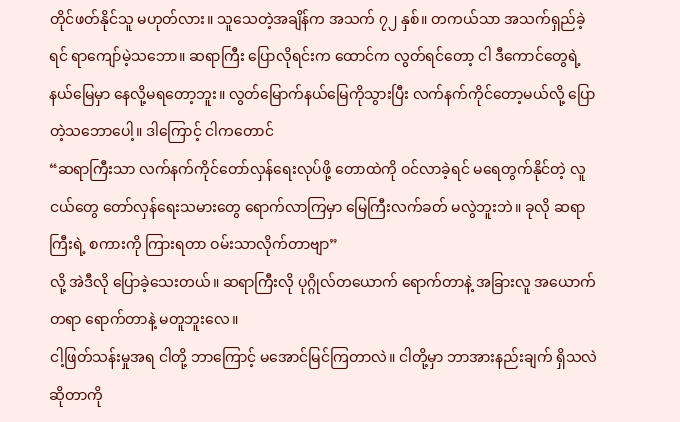တိုင်ဖတ်နိုင်သူ မဟုတ်လား။ သူသေတဲ့အချိန်က အသက် ၇၂ နှစ်။ တကယ်သာ အသက်ရှည်ခဲ့ရင် ရာကျော်မဲ့သဘော။ ဆရာကြီး ပြောလိုရင်းက ထောင်က လွတ်ရင်တော့ ငါ ဒီကောင်တွေရဲ့ နယ်မြေမှာ နေလို့မရတော့ဘူး။ လွတ်မြောက်နယ်မြေကိုသွားပြီး လက်နက်ကိုင်တော့မယ်လို့ ပြောတဲ့သဘောပေါ့။ ဒါကြောင့် ငါကတောင်
“ဆရာကြီးသာ လက်နက်ကိုင်တော်လှန်ရေးလုပ်ဖို့ တောထဲကို ဝင်လာခဲ့ရင် မရေတွက်နိုင်တဲ့ လူငယ်တွေ တော်လှန်ရေးသမားတွေ ရောက်လာကြမှာ မြေကြီးလက်ခတ် မလွဲဘူးဘဲ။ ခုလို ဆရာကြီးရဲ့ စကားကို ကြားရတာ ဝမ်းသာလိုက်တာဗျာ”
လို့ အဲဒီလို ပြောခဲ့သေးတယ်။ ဆရာကြီးလို ပုဂ္ဂိုလ်တယောက် ရောက်တာနဲ့ အခြားလူ အယောက်တရာ ရောက်တာနဲ့ မတူဘူးလေ။
ငါ့ဖြတ်သန်းမှုအရ ငါတို့ ဘာကြောင့် မအောင်မြင်ကြတာလဲ။ ငါတို့မှာ ဘာအားနည်းချက် ရှိသလဲ ဆိုတာကို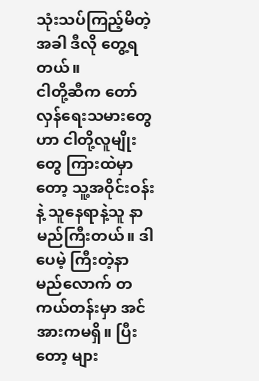သုံးသပ်ကြည့်မိတဲ့အခါ ဒီလို တွေ့ရတယ်။
ငါတို့ဆီက တော်လှန်ရေးသမားတွေဟာ ငါတို့လူမျိုးတွေ ကြားထဲမှာတော့ သူ့အဝိုင်းဝန်းနဲ့ သူနေရာနဲ့သူ နာမည်ကြီးတယ်။ ဒါပေမဲ့ ကြီးတဲ့နာမည်လောက် တကယ်တန်းမှာ အင်အားကမရှိ။ ပြီးတော့ များ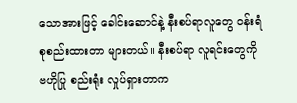သောအားဖြင့် ခေါင်းဆောင်နဲ့ နီးစပ်ရာလူတွေ ဝန်းရံ စုစည်းထားတာ များတယ်။ နီးစပ်ရာ လူရင်းတွေကို ဗဟိုပြု စည်းရုံး လှုပ်ရှားတာက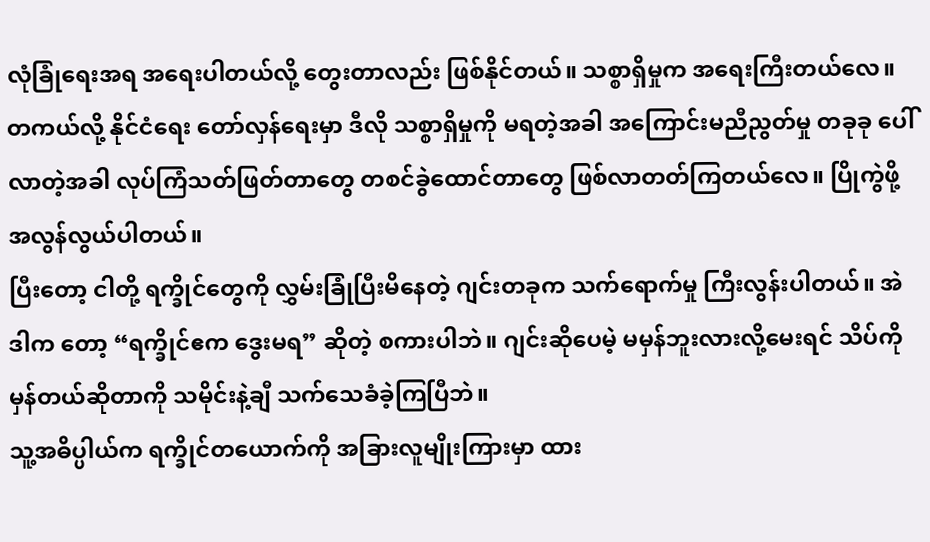လုံခြုံရေးအရ အရေးပါတယ်လို့ တွေးတာလည်း ဖြစ်နိုင်တယ်။ သစ္စာရှိမှုက အရေးကြီးတယ်လေ။
တကယ်လို့ နိုင်ငံရေး တော်လှန်ရေးမှာ ဒီလို သစ္စာရှိမှုကို မရတဲ့အခါ အကြောင်းမညီညွတ်မှု တခုခု ပေါ်လာတဲ့အခါ လုပ်ကြံသတ်ဖြတ်တာတွေ တစင်ခွဲထောင်တာတွေ ဖြစ်လာတတ်ကြတယ်လေ။ ပြိုကွဲဖို့ အလွန်လွယ်ပါတယ်။
ပြီးတော့ ငါတို့ ရက္ခိုင်တွေကို လွှမ်းခြုံပြီးမိနေတဲ့ ဂျင်းတခုက သက်ရောက်မှု ကြီးလွန်းပါတယ်။ အဲဒါက တော့ “ရက္ခိုင်ဧက ဒွေးမရ” ဆိုတဲ့ စကားပါဘဲ။ ဂျင်းဆိုပေမဲ့ မမှန်ဘူးလားလို့မေးရင် သိပ်ကို မှန်တယ်ဆိုတာကို သမိုင်းနဲ့ချီ သက်သေခံခဲ့ကြပြီဘဲ။
သူ့အဓိပ္ပါယ်က ရက္ခိုင်တယောက်ကို အခြားလူမျိုးကြားမှာ ထား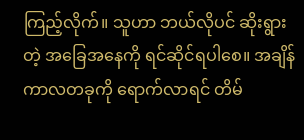ကြည့်လိုက်။ သူဟာ ဘယ်လိုပင် ဆိုးရွားတဲ့ အခြေအနေကို ရင်ဆိုင်ရပါစေ။ အချိန်ကာလတခုကို ရောက်လာရင် တိမ်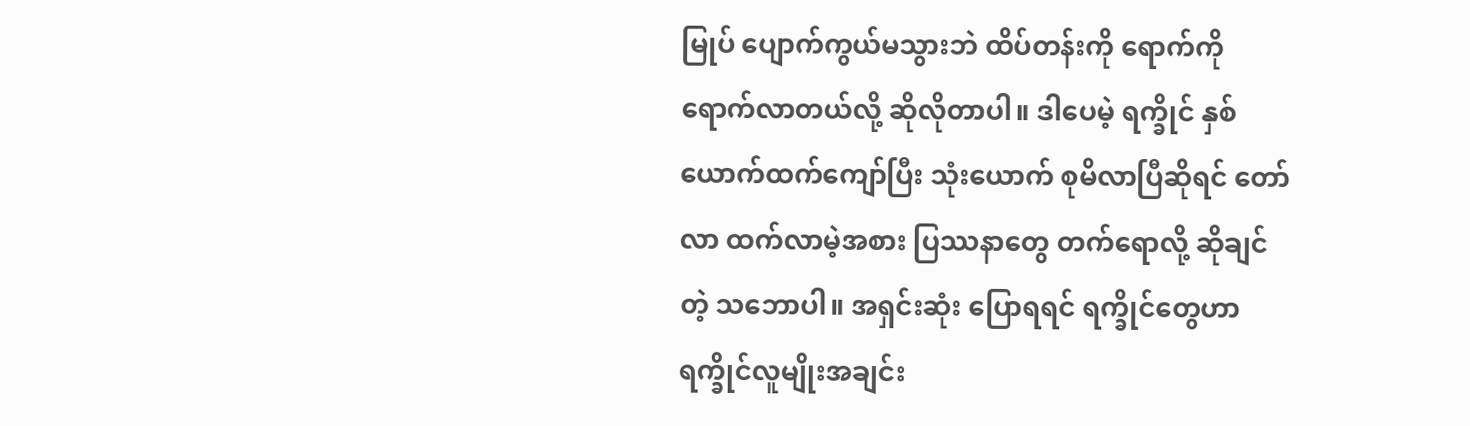မြုပ် ပျောက်ကွယ်မသွားဘဲ ထိပ်တန်းကို ရောက်ကို ရောက်လာတယ်လို့ ဆိုလိုတာပါ။ ဒါပေမဲ့ ရက္ခိုင် နှစ်ယောက်ထက်ကျော်ပြီး သုံးယောက် စုမိလာပြီဆိုရင် တော်လာ ထက်လာမဲ့အစား ပြဿနာတွေ တက်ရောလို့ ဆိုချင်တဲ့ သဘောပါ။ အရှင်းဆုံး ပြောရရင် ရက္ခိုင်တွေဟာ ရက္ခိုင်လူမျိုးအချင်း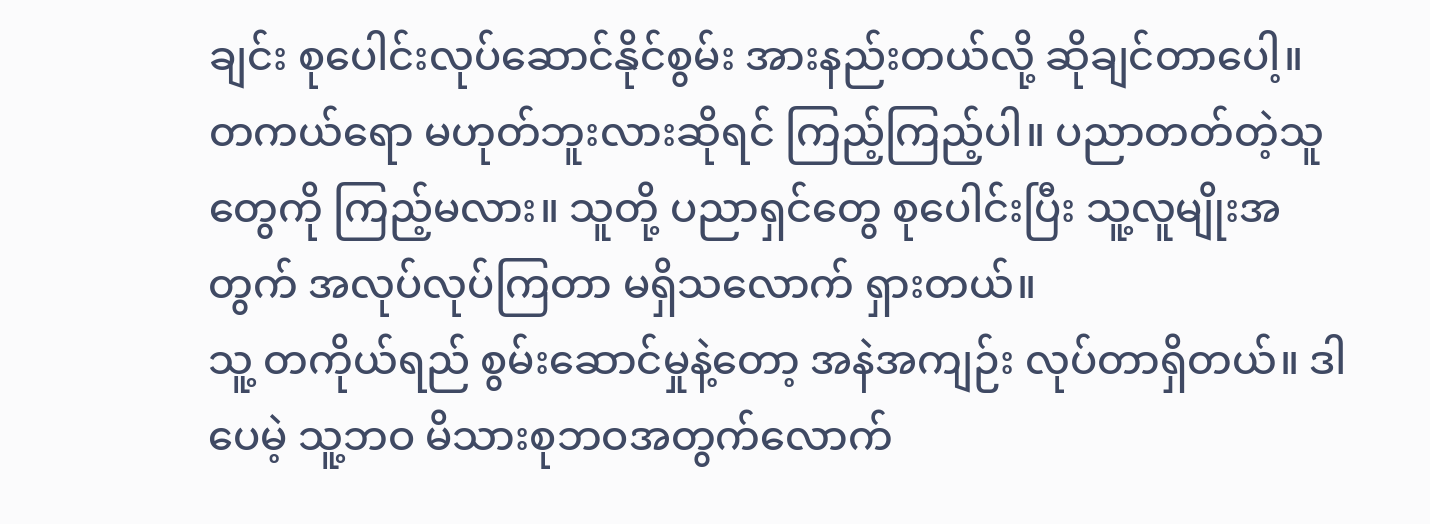ချင်း စုပေါင်းလုပ်ဆောင်နိုင်စွမ်း အားနည်းတယ်လို့ ဆိုချင်တာပေါ့။
တကယ်ရော မဟုတ်ဘူးလားဆိုရင် ကြည့်ကြည့်ပါ။ ပညာတတ်တဲ့သူတွေကို ကြည့်မလား။ သူတို့ ပညာရှင်တွေ စုပေါင်းပြီး သူ့လူမျိုးအတွက် အလုပ်လုပ်ကြတာ မရှိသလောက် ရှားတယ်။
သူ့ တကိုယ်ရည် စွမ်းဆောင်မှုနဲ့တော့ အနဲအကျဉ်း လုပ်တာရှိတယ်။ ဒါပေမဲ့ သူ့ဘဝ မိသားစုဘဝအတွက်လောက်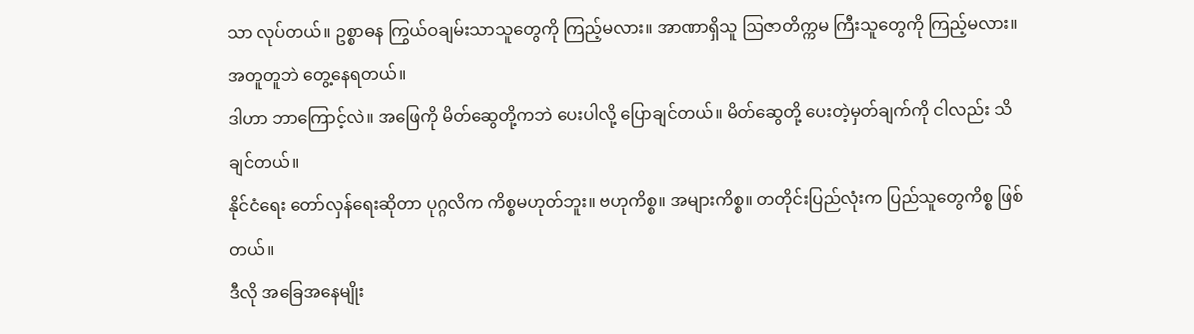သာ လုပ်တယ်။ ဥစ္စာဓန ကြွယ်ဝချမ်းသာသူတွေကို ကြည့်မလား။ အာဏာရှိသူ ဩဇာတိက္ကမ ကြီးသူတွေကို ကြည့်မလား။ အတူတူဘဲ တွေ့နေရတယ်။
ဒါဟာ ဘာကြောင့်လဲ။ အဖြေကို မိတ်ဆွေတို့ကဘဲ ပေးပါလို့ ပြောချင်တယ်။ မိတ်ဆွေတို့ ပေးတဲ့မှတ်ချက်ကို ငါလည်း သိချင်တယ်။
နိုင်ငံရေး တော်လှန်ရေးဆိုတာ ပုဂ္ဂလိက ကိစ္စမဟုတ်ဘူး။ ဗဟုကိစ္စ။ အများကိစ္စ။ တတိုင်းပြည်လုံးက ပြည်သူတွေကိစ္စ ဖြစ်တယ်။
ဒီလို အခြေအနေမျိုး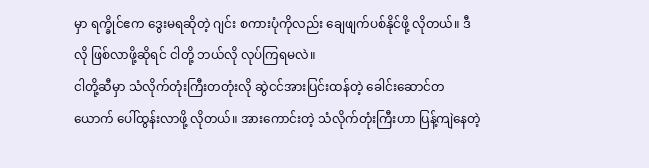မှာ ရက္ခိုင်ဧက ဒွေးမရဆိုတဲ့ ဂျင်း စကားပုံကိုလည်း ချေဖျက်ပစ်နိုင်ဖို့ လိုတယ်။ ဒီလို ဖြစ်လာဖို့ဆိုရင် ငါတို့ ဘယ်လို လုပ်ကြရမလဲ။
ငါတို့ဆီမှာ သံလိုက်တုံးကြီးတတုံးလို ဆွဲငင်အားပြင်းထန်တဲ့ ခေါင်းဆောင်တယောက် ပေါ်ထွန်းလာဖို့ လိုတယ်။ အားကောင်းတဲ့ သံလိုက်တုံးကြီးဟာ ပြန့်ကျဲနေတဲ့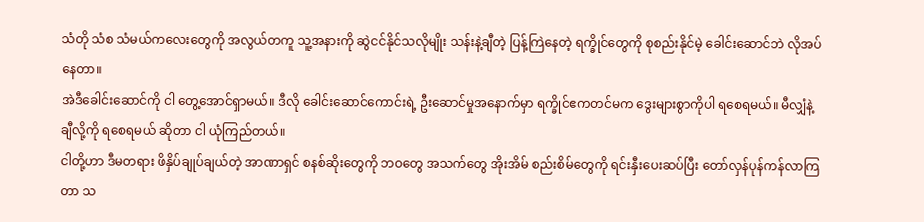သံတို သံစ သံမယ်ကလေးတွေကို အလွယ်တကူ သူ့အနားကို ဆွဲငင်နိုင်သလိုမျိုး သန်းနဲ့ချီတဲ့ ပြန့်ကြဲနေတဲ့ ရက္ခိုင်တွေကို စုစည်းနိုင်မဲ့ ခေါင်းဆောင်ဘဲ လိုအပ်နေတာ။
အဲဒီခေါင်းဆောင်ကို ငါ တွေ့အောင်ရှာမယ်။ ဒီလို ခေါင်းဆောင်ကောင်းရဲ့ ဦးဆောင်မှုအနောက်မှာ ရက္ခိုင်ဧကတင်မက ဒွေးများစွာကိုပါ ရစေရမယ်။ မီလျှံနဲ့ ချီလို့ကို ရစေရမယ် ဆိုတာ ငါ ယုံကြည်တယ်။
ငါတို့ဟာ ဒီမတရား ဖိနှိပ်ချုပ်ချယ်တဲ့ အာဏာရှင် စနစ်ဆိုးတွေကို ဘဝတွေ အသက်တွေ အိုးအိမ် စည်းစိမ်တွေကို ရင်းနှီးပေးဆပ်ပြီး တော်လှန်ပုန်ကန်လာကြတာ သ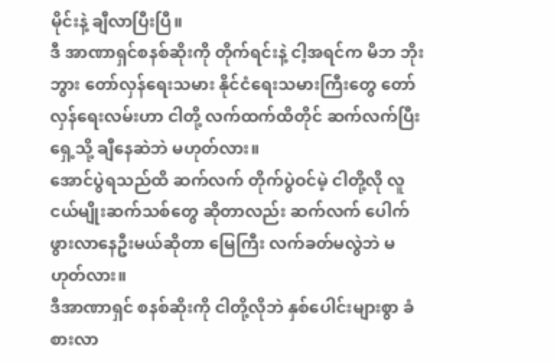မိုင်းနဲ့ ချီလာပြီးပြီ။
ဒီ အာဏာရှင်စနစ်ဆိုးကို တိုက်ရင်းနဲ့ ငါ့အရင်က မိဘ ဘိုးဘွား တော်လှန်ရေးသမား နိုင်ငံရေးသမားကြီးတွေ တော်လှန်ရေးလမ်းဟာ ငါတို့ လက်ထက်ထိတိုင် ဆက်လက်ပြီး ရှေ့သို့ ချီနေဆဲဘဲ မဟုတ်လား။
အောင်ပွဲရသည်ထိ ဆက်လက် တိုက်ပွဲဝင်မဲ့ ငါတို့လို လူငယ်မျိုးဆက်သစ်တွေ ဆိုတာလည်း ဆက်လက် ပေါက်ဖွားလာနေဦးမယ်ဆိုတာ မြေကြီး လက်ခတ်မလွဲဘဲ မဟုတ်လား။
ဒီအာဏာရှင် စနစ်ဆိုးကို ငါတို့လိုဘဲ နှစ်ပေါင်းများစွာ ခံစားလာ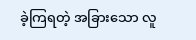ခဲ့ကြရတဲ့ အခြားသော လူ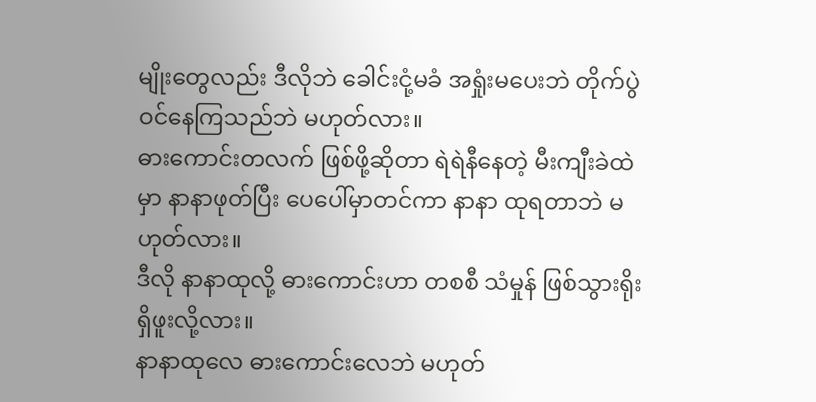မျိုးတွေလည်း ဒီလိုဘဲ ခေါင်းငုံ့မခံ အရှုံးမပေးဘဲ တိုက်ပွဲဝင်နေကြသည်ဘဲ မဟုတ်လား။
ဓားကောင်းတလက် ဖြစ်ဖို့ဆိုတာ ရဲရဲနီနေတဲ့ မီးကျီးခဲထဲမှာ နာနာဖုတ်ပြီး ပေပေါ်မှာတင်ကာ နာနာ ထုရတာဘဲ မဟုတ်လား။
ဒီလို နာနာထုလို့ ဓားကောင်းဟာ တစစီ သံမှုန် ဖြစ်သွားရိုး ရှိဖူးလို့လား။
နာနာထုလေ ဓားကောင်းလေဘဲ မဟုတ်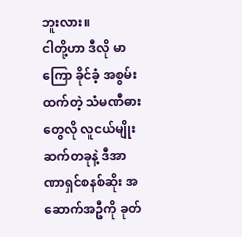ဘူးလား။
ငါတို့ဟာ ဒီလို မာကြော ခိုင်ခံ့ အစွမ်းထက်တဲ့ သံမဏီဓားတွေလို လူငယ်မျိုးဆက်တခုနဲ့ ဒီအာဏာရှင်စနစ်ဆိုး အဆောက်အဦကို ခုတ်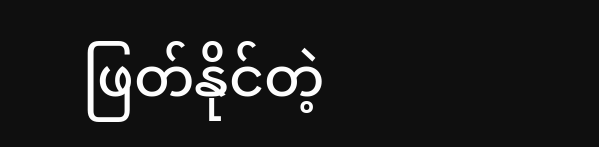ဖြတ်နိုင်တဲ့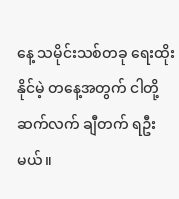နေ့ သမိုင်းသစ်တခု ရေးထိုးနိုင်မဲ့ တနေ့အတွက် ငါတို့ ဆက်လက် ချီတက် ရဦးမယ်။